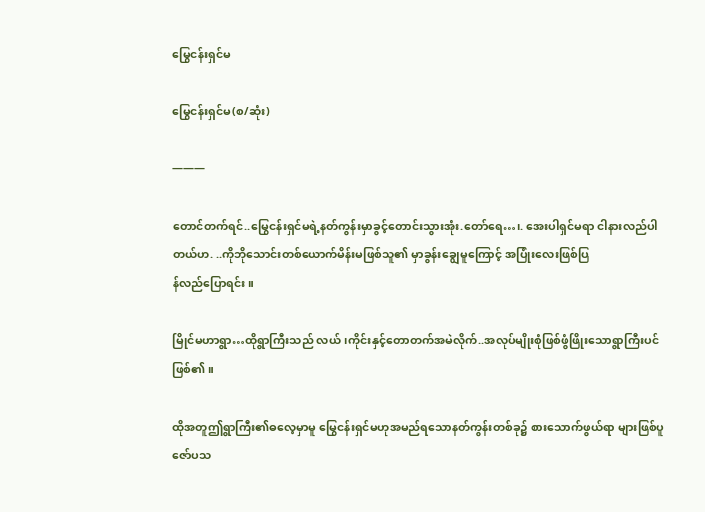မြွေငန်းရှင်မ

မြွေငန်းရှင်မ(စ/ဆုံး)

———

တောင်တက်ရင်..မြွေငန်းရှင်မရဲ့နတ်ကွန်းမှာခွင့်တောင်းသွားအုံး.တော်ရေ…၊. အေးပါရှင်မရာ ငါနားလည်ပါတယ်ဟ. ..ကိုဘိုသောင်းတစ်ယောက်မိန်းမဖြစ်သူ၏ မှာခွန်းချွေမူကြောင့် အပြုံးလေးဖြစ်ပြ
န်လည်ပြောရင်း။

မြိုင်မဟာရွာ…ထိုရွာကြီးသည် လယ် ၊ကိုင်းနှင့်တောတက်အမဲလိုက်..အလုပ်မျိုးစုံဖြစ်ဖွံဖြိုးသောရွာကြီးပင်ဖြစ်၏။

ထိုအတူဤရွာကြီး၏ဓလေ့မှာမူ မြွေငန်းရှင်မဟုအမည်ရသောနတ်ကွန်းတစ်ခု၌ စားသောက်ဖွယ်ရာ များဖြစ်ပူဇော်ပသ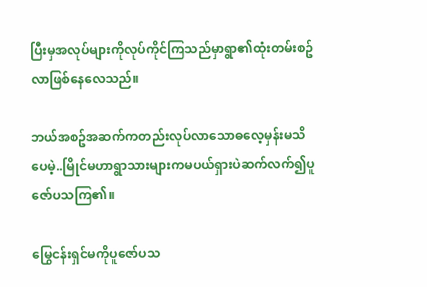ပြီးမှအလုပ်များကိုလုပ်ကိုင်ကြသည်မှာရွာ၏ထုံးတမ်းစဥ်လာဖြစ်နေလေသည်။

ဘယ်အစဥ်အဆက်ကတည်းလုပ်လာသောဓလေ့မှန်းမသိပေမဲ့..မြိုင်မဟာရွာသားများကမပယ်ရှားပဲဆက်လက်၍ပူဇော်ပသကြ၏။

မြွေငန်းရှင်မကိုပူဇော်ပသ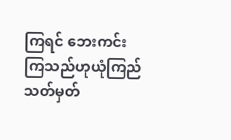ကြရင် ဘေးကင်းကြသည်ဟုယုံကြည်သတ်မှတ်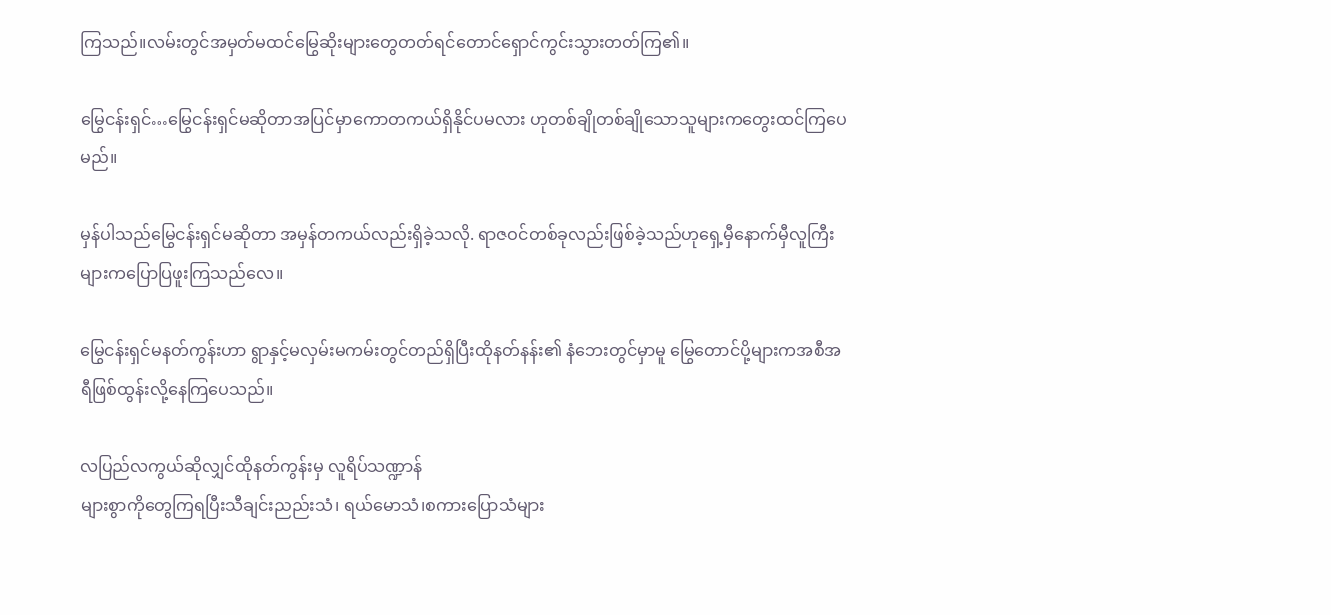ကြသည်။လမ်းတွင်အမှတ်မထင်မြွေဆိုးများတွေတတ်ရင်တောင်ရှောင်ကွင်းသွားတတ်ကြ၏။

မြွေငန်းရှင်…မြွေငန်းရှင်မဆိုတာအပြင်မှာကောတကယ်ရှိနိုင်ပမလား ဟုတစ်ချိုတစ်ချိုသောသူများကတွေးထင်ကြပေမည်။

မှန်ပါသည်မြွေငန်းရှင်မဆိုတာ အမှန်တကယ်လည်းရှိခဲ့သလို. ရာဇဝင်တစ်ခုလည်းဖြစ်ခဲ့သည်ဟုရှေ့မှီနောက်မှီလူကြီးများကပြောပြဖူးကြသည်လေ။

မြွေငန်းရှင်မနတ်ကွန်းဟာ ရွာနှင့်မလှမ်းမကမ်းတွင်တည်ရှိပြီးထိုနတ်နန်း၏ နံဘေးတွင်မှာမူ မြွေတောင်ပို့များကအစီအရီဖြစ်ထွန်းလို့နေကြပေသည်။

လပြည်လကွယ်ဆိုလျှင်ထိုနတ်ကွန်းမှ လူရိပ်သဏ္ဍာန်
များစွာကိုတွေကြရပြီးသီချင်းညည်းသံ၊ ရယ်မောသံ၊စကားပြောသံများ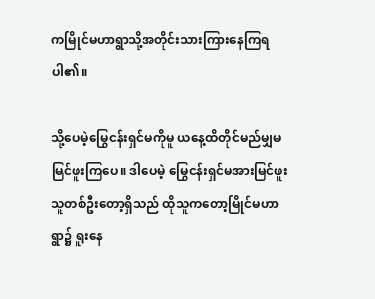ကမြိုင်မဟာရွာသို့အတိုင်းသားကြားနေကြရပါ၏။

သို့ပေမဲ့မြွေငန်းရှင်မကိုမူ ယနေ့ထိတိုင်မည်မျှမမြင်ဖူးကြပေ။ ဒါပေမဲ့ မြွေငန်းရှင်မအားမြင်ဖူးသူတစ်ဦးတော့ရှိသည် ထိုသူကတော့မြိုင်မဟာရွာ၌ ရူးနေ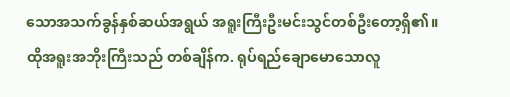သောအသက်ခွန်နှစ်ဆယ်အရွယ် အရူးကြီးဦးမင်းသွင်တစ်ဦးတော့ရှိ၏။ ထိုအရူးအဘိုးကြီးသည် တစ်ချိန်က. ရုပ်ရည်ချောမောသောလူ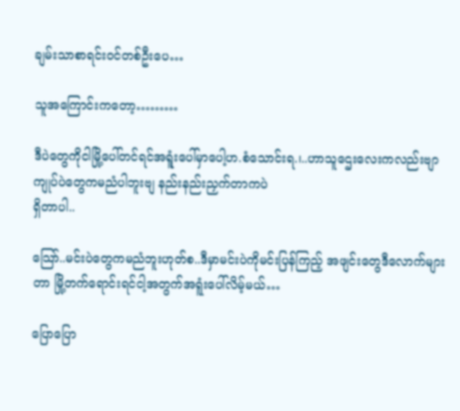ချမ်းသာစာရင်းဝင်တစ်ဦးပေ…

သူအကြောင်းကတော့………

ဒီပဲတွေကိုငါမြို့ပေါ်တင်ရင်အရူံးပေါ်မှာပေါ့ဟ.စံသောင်းရ.၊..ဟာသူဌေးလေးကလည်းဗျာ ကျုပ်ပဲတွေကမညံပါဘူးဗျ နည်းနည်းညှက်တာကပဲ
ရှိတာပါ..

သြော်..မင်းပဲတွေကမညံဘူးဟုတ်စ..ဒီမှာမင်းပဲကိုမင်းပြန်ကြည့် အဖျင်းတွေဒီလောက်များတာ မြို့တက်ရောင်းရင်ငါ့အတွက်အရူံးပေါ်လိမ့်မယ်…

ပြောပြော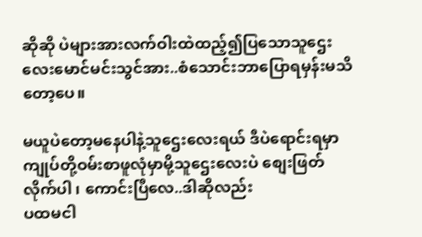ဆိုဆို ပဲများအားလက်ဝါးထဲထည့်၍ပြသောသူဌေးလေးမောင်မင်းသွင်အား..စံသောင်းဘာပြောရမှန်းမသိတော့ပေ။

မယူပဲတော့မနေပါနဲ့သူဌေးလေးရယ် ဒီပဲရောင်းရမှာကျုပ်တို့ဝမ်းစာဖူလုံမှာမို့သူဌေးလေးပဲ စျေးဖြတ်လိုက်ပါ ၊ ကောင်းပြီလေ..ဒါဆိုလည်း
ပထမငါ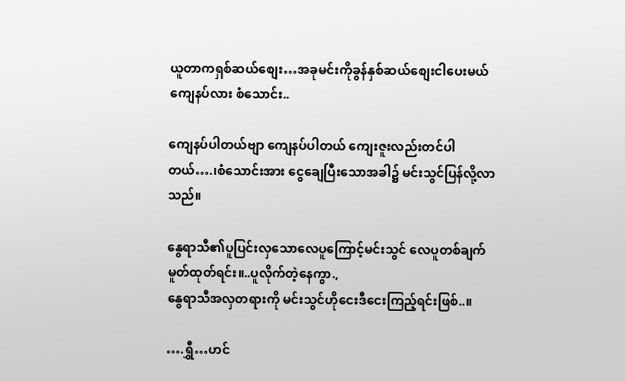ယူတာကရှစ်ဆယ်စျေး…အခုမင်းကိုခွန်နှစ်ဆယ်စျေးငါပေးမယ် ကျေနပ်လား စံသောင်း..

ကျေနပ်ပါတယ်ဗျာ ကျေနပ်ပါတယ် ကျေးဇူးလည်းတင်ပါတယ်….၊စံသောင်းအား ငွေချေပြီးသောအခါ၌ မင်းသွင်ပြန်လို့လာသည်။

နွေရာသီ၏ပူပြင်းလှသောလေပူကြောင့်မင်းသွင် လေပူတစ်ချက်မူတ်ထုတ်ရင်း။..ပူလိုက်တဲ့နေကွာ.,
နွေရာသီအလှတရားကို မင်းသွင်ဟိုငေးဒီငေးကြည့်ရင်းဖြစ်..။

….ရွှီ…ဟင်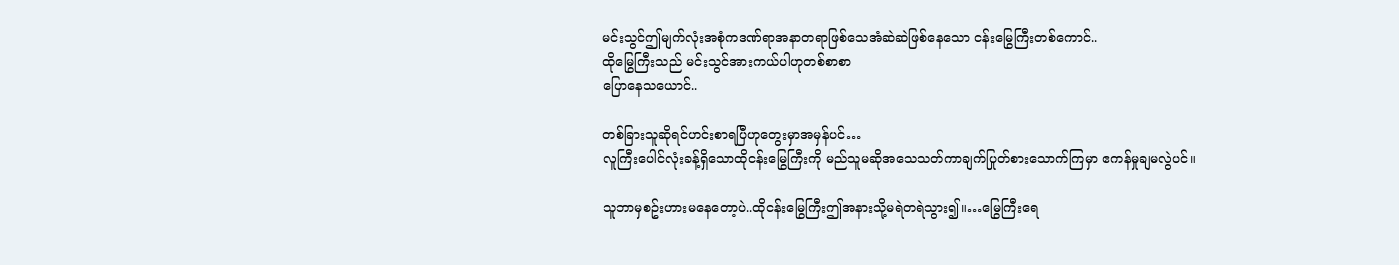မင်းသွင်ဤမျက်လုံးအစုံကဒဏ်ရာအနာတရာဖြစ်သေအံဆဲဆဲဖြစ်နေသော ငန်းမြွေကြီးတစ်ကောင်..
ထိုမြွေကြီးသည် မင်းသွင်အားကယ်ပါဟုတစ်စာစာ
ပြောနေသယောင်..

တစ်ခြားသူဆိုရင်ဟင်းစာရပြီဟုတွေးမှာအမှန်ပင်…
လူကြီးပေါင်လုံးခန့်ရှိသောထိုငန်းမြွေကြီးကို မည်သူမဆိုအသေသတ်ကာချက်ပြုတ်စားသောက်ကြမှာ ဧကန်မှုချမလွဲပင်။

သူဘာမှစဥ်းဟားမနေတော့ပဲ..ထိုငန်းမြွေကြီးဤအနားသို့မရဲတရဲသွား၍။…မြွေကြီးရေ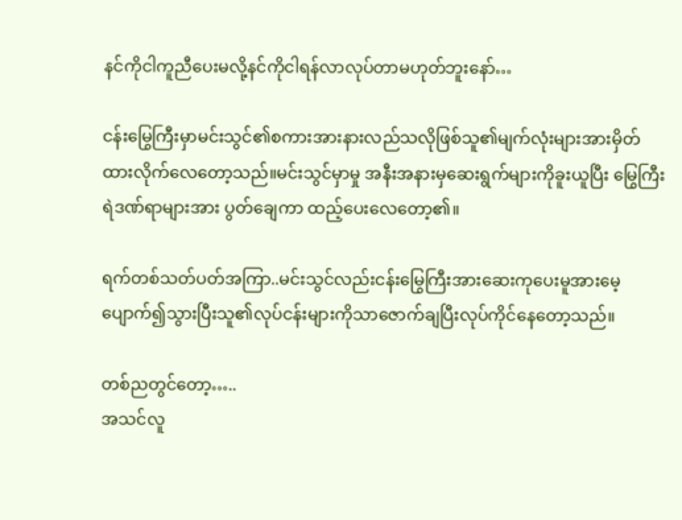နင်ကိုငါကူညီပေးမလို့နင်ကိုငါရန်လာလုပ်တာမဟုတ်ဘူးနော်…

ငန်းမြွေကြီးမှာမင်းသွင်၏စကားအားနားလည်သလိုဖြစ်သူ၏မျက်လုံးများအားမှိတ်ထားလိုက်လေတော့သည်။မင်းသွင်မှာမှု အနီးအနားမှဆေးရွက်များကိုခူးယူပြီး မြွေကြီးရဲဒဏ်ရာများအား ပွတ်ချေကာ ထည့်ပေးလေတော့၏။

ရက်တစ်သတ်ပတ်အကြာ..မင်းသွင်လည်းငန်းမြွေကြီးအားဆေးကုပေးမူအားမေ့ပျောက်၍သွားပြီးသူ၏လုပ်ငန်းများကိုသာဇောက်ချပြီးလုပ်ကိုင်နေတော့သည်။

တစ်ညတွင်တော့…..
အသင်လူ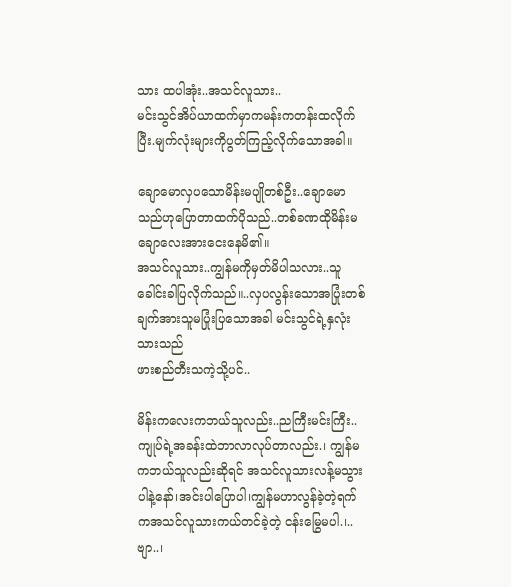သား ထပါအုံး..အသင်လူသား..
မင်းသွင်အိပ်ယာထက်မှာကမန်းကတန်းထလိုက်ပြီး.မျက်လုံးများကိုပွတ်ကြည့်လိုက်သောအခါ။

ချောမောလှပသောမိန်းမပျိုတစ်ဦး..ချောမောသည်ဟုပြောတာထက်ပိုသည်..တစ်ခဏထိုမိန်းမချောလေးအားငေးနေမိ၏။
အသင်လူသား..ကျွန်မကိုမှတ်မိပါသလား..သူခေါင်းခါပြလိုက်သည်။..လှပလွန်းသောအပြုံးတစ်ချက်အားသူမပြုံးပြသောအခါ မင်းသွင်ရဲ့နှလုံးသားသည်
ဖားစည်တီးသကဲ့သို့ပင်..

မိန်းကလေးကဘယ်သူလည်း..ညကြီးမင်းကြီး..ကျုပ်ရဲ့အခန်းထဲဘာလာလုပ်တာလည်း.၊ ကျွန်မကဘယ်သူလည်းဆိုရင် အသင်လူသားလန့်မသွားပါနဲ့နော်၊အင်းပါပြောပါ၊ကျွန်မဟာလွန်ခဲ့တဲ့ရက်ကအသင်လူသားကယ်တင်ခဲ့တဲ့ ငန်းမြွေမပါ.၊..ဗျာ..၊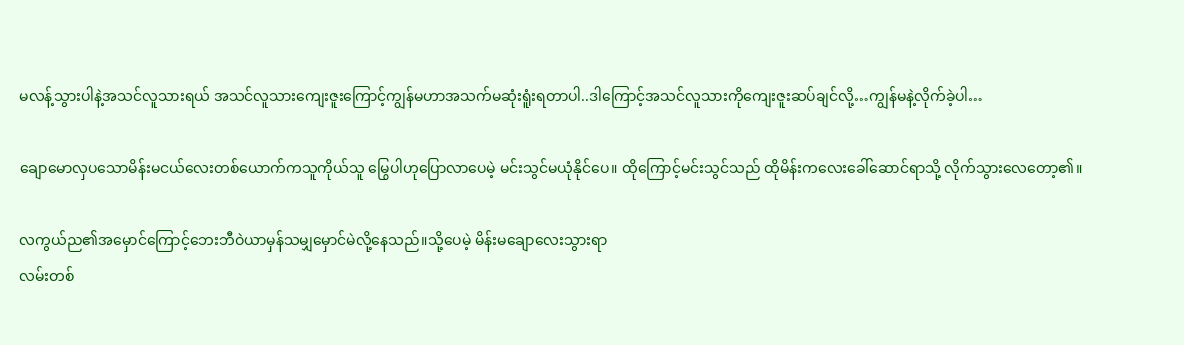မလန့်သွားပါနဲ့အသင်လူသားရယ် အသင်လူသားကျေးဇူးကြောင့်ကျွန်မဟာအသက်မဆုံးရူံးရတာပါ..ဒါကြောင့်အသင်လူသားကိုကျေးဇူးဆပ်ချင်လို့…ကျွန်မနဲ့လိုက်ခဲ့ပါ…

ချောမောလှပသောမိန်းမငယ်လေးတစ်ယောက်ကသူကိုယ်သူ မြွေပါဟုပြောလာပေမဲ့ မင်းသွင်မယုံနိုင်ပေ။ ထိုကြောင့်မင်းသွင်သည် ထိုမိန်းကလေးခေါ်ဆောင်ရာသို့ လိုက်သွားလေတော့၏။

လကွယ်ည၏အမှောင်ကြောင့်ဘေးဘီဝဲယာမှန်သမျှမှောင်မဲလို့နေသည်။သို့ပေမဲ့ မိန်းမချောလေးသွားရာ
လမ်းတစ်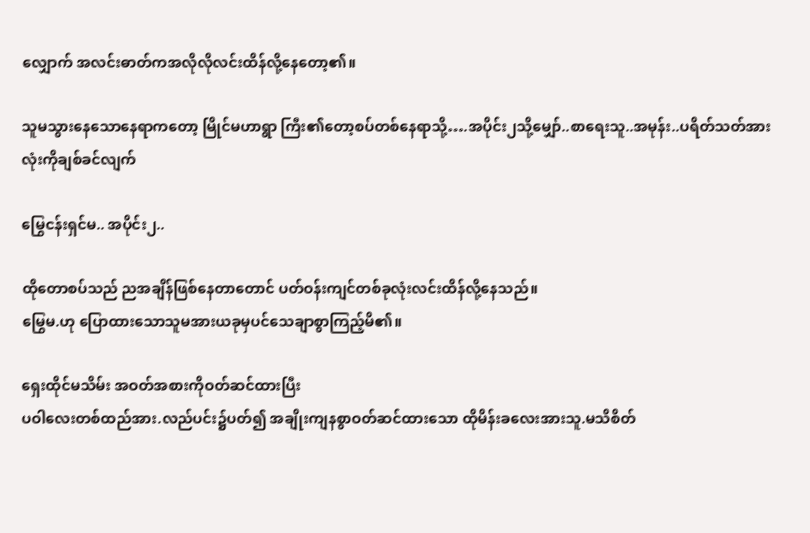လျှောက် အလင်းဓာတ်ကအလိုလိုလင်းထိန်လို့နေတော့၏။

သူမသွားနေသောနေရာကတော့ မြိုင်မဟာရွာ ကြီး၏တော့စပ်တစ်နေရာသို့….အပိုင်း၂သို့မျှော်..စာရေးသူ..အမုန်း..ပရိတ်သတ်အားလုံးကိုချစ်ခင်လျက်

မြွေငန်းရှင်မ.. အပိုင်း၂..

ထိုတောစပ်သည် ညအချိန်ဖြစ်နေတာတောင် ပတ်ဝန်းကျင်တစ်ခုလုံးလင်းထိန်လို့နေသည်။
မြွေမ.ဟု ပြောထားသောသူမအားယခုမှပင်သေချာစွာကြည့်မိ၏။

ရှေးထိုင်မသိမ်း အဝတ်အစားကိုဝတ်ဆင်ထားပြီး
ပဝါလေးတစ်ထည်အား.လည်ပင်း၌ပတ်၍ အချိုးကျနစွာဝတ်ဆင်ထားသော ထိုမိန်းခလေးအားသူ.မသိစိတ်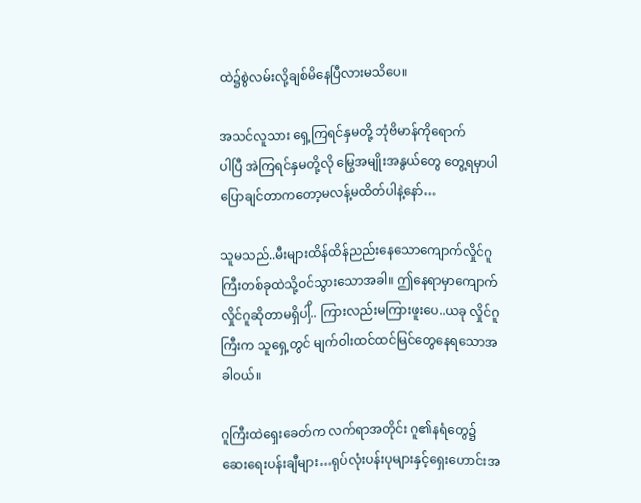ထဲ၌စွဲလမ်းလို့ချစ်မိနေပြီလားမသိပေ။

အသင်လူသား ရှေ့ကြရင်နှမတို့ ဘုံဗိမာန်ကိုရောက်
ပါပြီ အဲကြရင်နှမတို့လို မြွေအမျိုးအနွယ်တွေ တွေ့ရမှာပါ ပြောချင်တာကတော့မလန့်မထိတ်ပါနဲ့နော်…

သူမသည်..မီးများထိန်ထိန်ညည်းနေသောကျောက်လှိုင်ဂူကြီးတစ်ခုထဲသို့ဝင်သွားသောအခါ။ ဤနေရာမှာကျောက်လှိုင်ဂူဆိုတာမရှိပါှိ.. ကြားလည်းမကြားဖူးပေ..ယခု လှိုင်ဂူကြီးက သူရှေ့တွင် မျက်ဝါးထင်ထင်မြင်တွေနေရသောအခါဝယ်။

ဂူကြီးထဲရှေးခေတ်က လက်ရာအတိုင်း ဂူ၏နရံတွေ၌
ဆေးရေးပန်းချီများ…ရုပ်လုံးပန်းပုများနှင့်ရှေးဟောင်းအ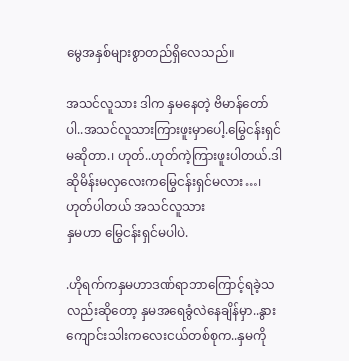မွေအနှစ်များစွာတည်ရှိလေသည်။

အသင်လူသား ဒါက နှမနေတဲ့ ဗိမာန်တော်ပါ..အသင်လူသားကြားဖူးမှာပေါ့.မြွေငန်းရှင်မဆိုတာ.၊ ဟုတ်..ဟုတ်ကဲ့ကြားဖူးပါတယ်.ဒါဆိုမိန်းမလှလေးကမြွေငန်းရှင်မလား…၊ ဟုတ်ပါတယ် အသင်လူသား
နှမဟာ မြွေငန်းရှင်မပါပဲ.

.ဟိုရက်ကနှမဟာဒဏ်ရာဘာကြောင့်ရခဲ့သလည်းဆိုတော့ နှမအရေခွံလဲနေချိန်မှာ..နွားကျောင်းသါးကလေးငယ်တစ်စုက..နှမကို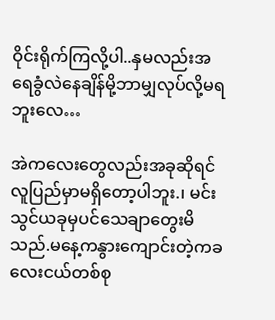ဝိုင်းရိုက်ကြလို့ပါ..နှမလည်းအရေခွံလဲနေချိန်မို့ဘာမျှလုပ်လို့မရဘူးလေ…

အဲကလေးတွေလည်းအခုဆိုရင်လူပြည်မှာမရှိတော့ပါဘူး.၊ မင်းသွင်ယခုမှပင်သေချာတွေးမိသည်.မနေ့ကနွားကျောင်းတဲ့ကခလေးငယ်တစ်စု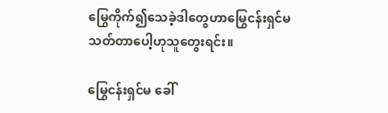မြွေကိုက်၍သေခဲ့ဒါတွေဟာမြွေငန်းရှင်မသတ်တာပေါ့ဟုသူတွေးရင်း။

မြွေငန်းရှင်မ ခေါ်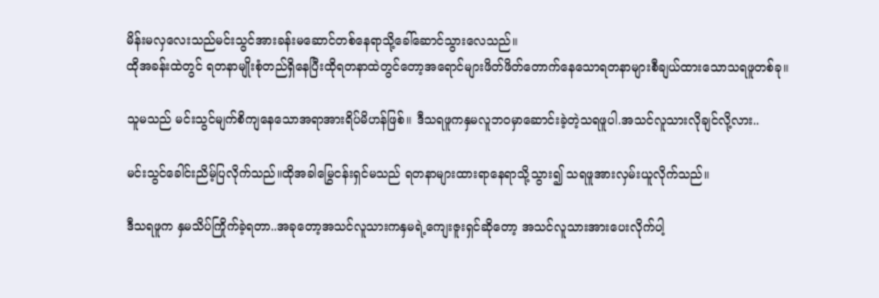မိန်းမလှလေးသည်မင်းသွင်အားခန်းမဆောင်တစ်နေရာသို့ခေါ်ဆောင်သွားလေသည်။
ထိုအခန်းထဲတွင် ရတနာမျိုးစုံတည်ရှိနေပြီးထိုရတနာထဲတွင်တော့အရောင်များဖိတ်ဖိတ်တောက်နေသောရတနာများစီချယ်ထားသောသရဖူတစ်ခု။

သူမသည် မင်းသွင်မျက်စိကျနေသောအရာအားရိပ်မိဟန်ဖြစ်။ ဒီသရဖူကနှမလူဘဝမှာဆောင်းခဲ့တဲ့သရဖူပါ.အသင်လူသားလိုချင်လို့လား..

မင်းသွင်ခေါင်းညိမ့်ပြလိုက်သည်။ထိုအခါမြွေငန်းရှင်မသည် ရတနာများထားရာနေရာသို့သွား၍ သရဖူအားလှမ်းယူလိုက်သည်။

ဒီသရဖူက နှမသိပ်ကြိုက်ခဲ့ရတာ..အခုတော့အသင်လူသားကနှမရဲ့ကျေးဇူးရှင်ဆိုတော့ အသင်လူသားအားပေးလိုက်ပါ့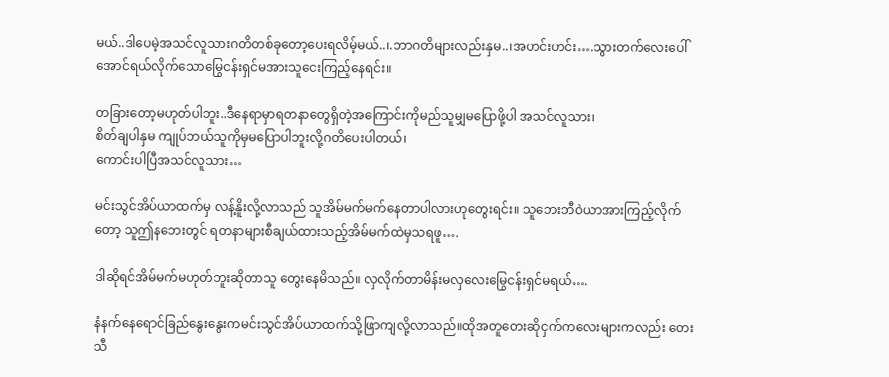မယ်..ဒါပေမဲ့အသင်လူသားဂတိတစ်ခုတော့ပေးရလိမ့်မယ်..၊.ဘာဂတိများလည်းနှမ..၊အဟင်းဟင်း….သွားတက်လေးပေါ်အောင်ရယ်လိုက်သောမြွေငန်းရှင်မအားသူငေးကြည့်နေရင်း။

တခြားတော့မဟုတ်ပါဘူး..ဒီနေရာမှာရတနာတွေရှိတဲ့အကြောင်းကိုမည်သူမျှမပြောဖို့ပါ အသင်လူသား၊
စိတ်ချပါနှမ ကျုပ်ဘယ်သူကိုမှမပြောပါဘူးလို့ဂတိပေးပါတယ်၊
ကောင်းပါပြီအသင်လူသား…

မင်းသွင်အိပ်ယာထက်မှ လန့်နိူးလို့လာသည် သူအိမ်မက်မက်နေတာပါလားဟုတွေးရင်း။ သူဘေးဘီဝဲယာအားကြည့်လိုက်တော့ သူဤနဘေးတွင် ရတနာများစီချယ်ထားသည့်အိမ်မက်ထဲမှသရဖူ….

ဒါဆိုရင်အိမ်မက်မဟုတ်ဘူးဆိုတာသူ တွေးနေမိသည်။ လှလိုက်တာမိန်းမလှလေးမြွေငန်းရှင်မရယ်….

နံနက်နေရောင်ခြည်နွေးနွေးကမင်းသွင်အိပ်ယာထက်သို့ဖြာကျလို့လာသည်။ထိုအတူတေးဆိုငှက်ကလေးများကလည်း တေးသီ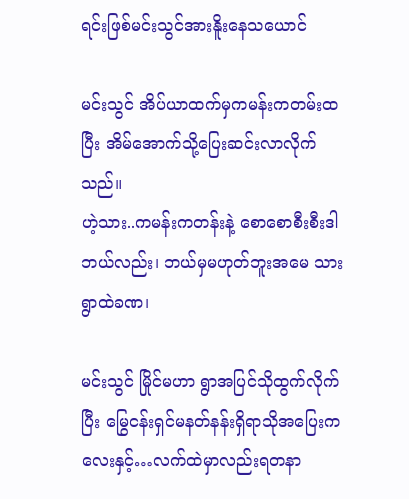ရင်းဖြစ်မင်းသွင်အားနိူးနေသယောင်

မင်းသွင် အိပ်ယာထက်မှကမန်းကတမ်းထပြီး အိမ်အောက်သို့ပြေးဆင်းလာလိုက်သည်။
ဟဲ့သား..ကမန်းကတန်းနဲ့ စောစောစီးစီးဒါဘယ်လည်း၊ ဘယ်မှမဟုတ်ဘူးအမေ သား ရွာထဲခဏ၊

မင်းသွင် မြိုင်မဟာ ရွာအပြင်သိုထွက်လိုက်ပြီး မြွေငန်းရှင်မနတ်နန်းရှိရာသိုအပြေးကလေးနှင့်…လက်ထဲမှာလည်းရတနာ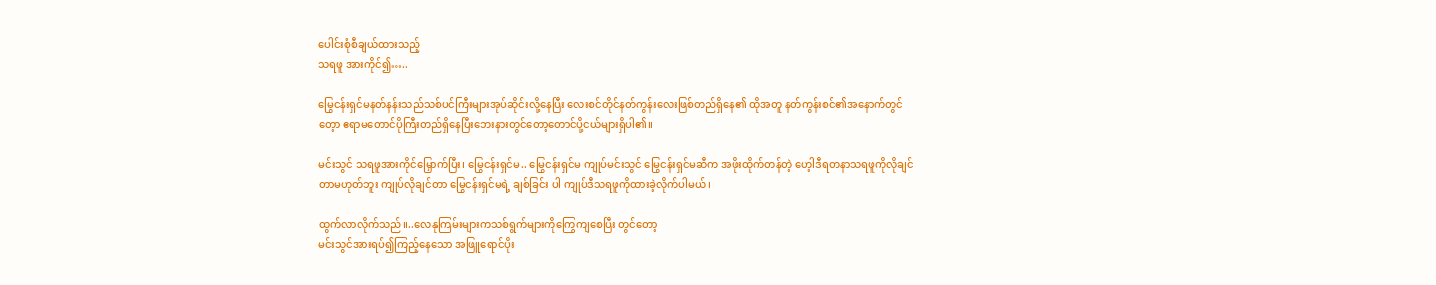ပေါင်းစုံစီချယ်ထားသည့်
သရဖူ အားကိုင်၍…..

မြွေငန်းရှင်မနတ်နန်းသည်သစ်ပင်ကြီးများအုပ်ဆိုင်းလို့နေပြီး လေးစင်တိုင်နတ်ကွန်းလေးဖြစ်တည်ရှိနေ၏ ထိုအတူ နတ်ကွန်းစင်၏အနောက်တွင်တေ့ာ ဧရာမတောင်ပိုကြီးတည်ရှိနေပြီးဘေးနားတွင်တော့တောင်ပို့ငယ်များရှိပါ၏။

မင်းသွင် သရဖူအားကိုင်မြှောက်ပြီး၊ မြွေငန်းရှင်မ.. မြွေငန်းရှင်မ ကျုပ်မင်းသွင် မြွေငန်းရှင်မဆီက အဖိုးထိုက်တန်တဲ့ ဟေ့ါဒီရတနာသရဖူကိုလိုချင်တာမဟုတ်ဘူး ကျုပ်လိုချင်တာ မြွေငန်းရှင်မရဲ့ ချစ်ခြင်း ပါ ကျုပ်ဒီသရဖူကိုထားခဲ့လိုက်ပါမယ်၊

ထွက်လာလိုက်သည်။..လေနုကြမ်းများကသစ်ရွက်များကိုကြွေကျစေပြီး တွင်တော့
မင်းသွင်အားရပ်၍ကြည့်နေသော အဖြူရောင်ပိုး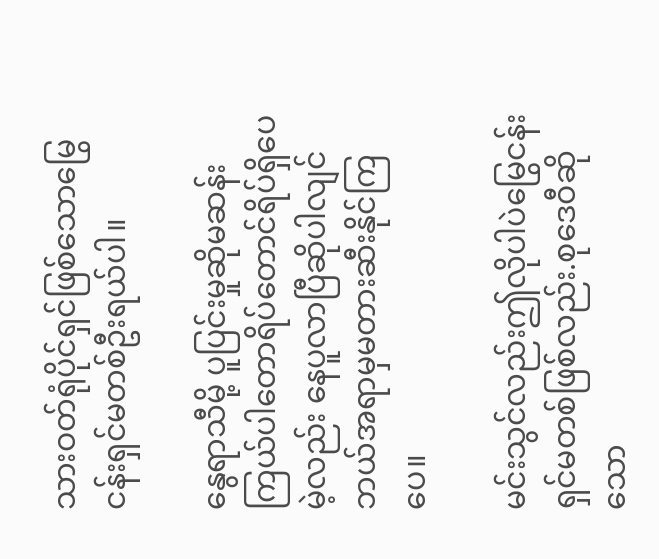သားဝတ်ရုံပိုင်ရှင်ဖြစ်သောမြွေငန်းရှင်မတစ်ဦးရယ်ပါ။

နွေရာသီမို့ ပူပြင်းမှုဆိုမဆန်းကြယ်ပါတောရိပ်တောင်ရိပ်ရှိပေမဲ့လည်း နေပူလာပြီဆိုပါလျင်ဘယ်အရာမှမတားဆီးနိုင်ကြပေ။

မင်းသွင်လည်းဤလိုပါပဲမြွေငန်းရှင်မတစ်ဖြစ်လည်း.စုဒေဝီဆိုသော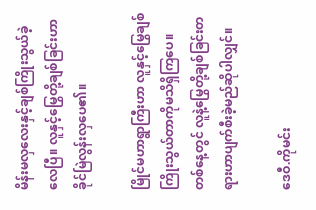မိန်းမလှလေးနှင့်ချစ်ကြိုးသွယ်ခဲ့လေပြီ။ လူနှင့်မြွေတို့ချစ်ခြင်းဟာခိုင်မြဲလွန်းလှပေ၏။

မြိုင်မဟာရွာကြီးဟာ လူနှင့်မြွေချစ်ကြိုးသွယ်တာကိုမသိရှိကြပေ။
တစ်နေ့တွင် လူနဲ့မြွေတို့ချစ်ခြင်းတရားဟာပျက်စီးခဲ့မည်ဆိုပါလျှင်။

ဒေဝီ.ကိုမင်း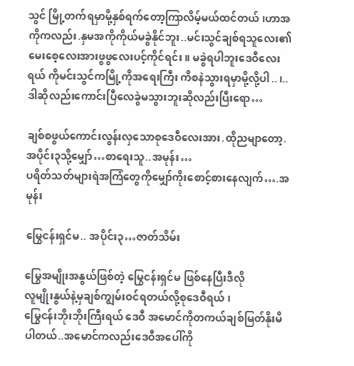သွင် မြို့တက်ရမှာမို့နှစ်ရက်တော့ကြာလိမ့်မယ်ထင်တယ်၊ဟာအကိုကလည်း.နှမအကိုကိုယ်မခွဲနိုင်ဘူး..မင်းသွင်ချစ်ရသူလေး၏မေးစေ့လေးအားဖွဖွလေးပင့်ကိုင်ရင်း။ မခွဲရပါဘူးဒေဝီလေးရယ် ကိုမင်းသွင်ကမြို့ကိုအရေးကြီး ကိစနဲသွားရမှာမို့လို့ပါ..၊.. ဒါဆိုလည်းကောင်းပြီလေခွဲမသွားဘူးဆိုလည်းပြီးရော…

ချစ်စဖွယ်ကောင်းလွန်းလှသောစုဒေဝီလေးအား.ထိုညမျာတော့.အပိုင်း၃သို့မျှော်…စာရေးသူ..အမုန်း…
ပရိတ်သတ်များရဲအကြံတွေကိုမျှော်ကိုးစောင့်စားနေလျက်….အမုန်း

မြွေငန်းရှင်မ.. အပိုင်း၃…ဇာတ်သိမ်း

မြွေအမျိုးအနွယ်ဖြစ်တဲ့ မြွေငန်းရှင်မ ဖြစ်နေပြီးဒီလို
လူမျိုးနွယ်နဲ့မှချစ်ကျွမ်းဝင်ရတယ်လို့စုဒေဝီရယ်၊
မြွေငန်းဘိုးဘိုးကြီးရယ် ဒေဝီ အမောင်ကိုတကယ်ချစ်မြတ်နိုးမိပါတယ်..အမောင်ကလည်းဒေဝီအပေါ်ကို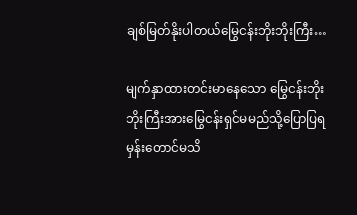ချစ်မြတ်နိုးပါတယ်မြွေငန်းဘိုးဘိုးကြီး…

မျက်နှာထားတင်းမာနေသော မြွေငန်းဘိုးဘိုးကြီးအားမြွေငန်းရှင်မမည်သို့ပြောပြရမှန်းတောင်မသိ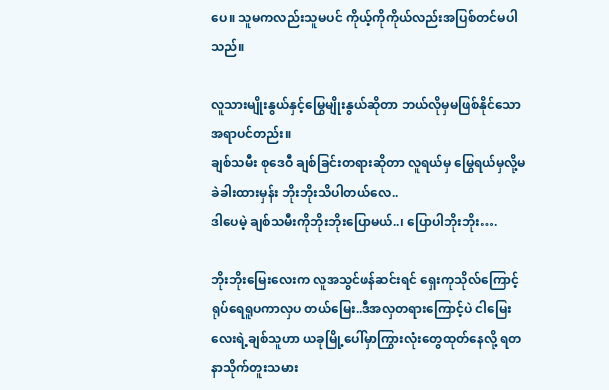ပေ။ သူမကလည်းသူမပင် ကိုယ့်ကိုကိုယ်လည်းအပြစ်တင်မပါသည်။

လူသားမျိုးနွယ်နှင့်မြွေမျိုးနွယ်ဆိုတာ ဘယ်လိုမှမဖြစ်နိုင်သောအရာပင်တည်း။
ချစ်သမီး စုဒေဝီ ချစ်ခြင်းတရားဆိုတာ လူရယ်မှ မြွေရယ်မှလို့မခဲခါးထားမှန်း ဘိုးဘိုးသိပါတယ်လေ..
ဒါပေမဲ့ ချစ်သမီးကိုဘိုးဘိုးပြောမယ်..၊ ပြောပါဘိုးဘိုး….

ဘိုးဘိုးမြေးလေးက လူအသွင်ဖန်ဆင်းရင် ရှေးကုသိုလ်ကြောင့် ရုပ်ရေရူပကာလှပ တယ်မြေး..ဒီအလှတရားကြောင့်ပဲ ငါမြေးလေးရဲ့ချစ်သူဟာ ယခုမြို့ပေါ်မှာကြွားလုံးတွေထုတ်နေလို့ ရတနာသိုက်တူးသမား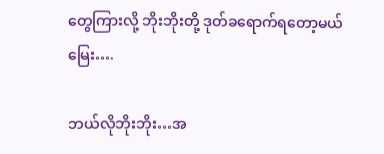တွေကြားလို့ ဘိုးဘိုးတို့ ဒုတ်ခရောက်ရတော့မယ်မြေး….

ဘယ်လိုဘိုးဘိုး…အ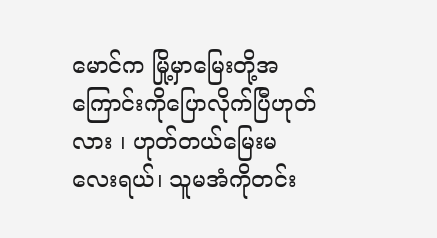မောင်က မြို့မှာမြေးတို့အကြောင်းကိုပြောလိုက်ပြီဟုတ်လား ၊ ဟုတ်တယ်မြေးမလေးရယ်၊ သူမအံကိုတင်း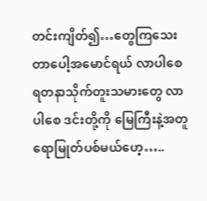တင်းကျိတ်၍…တွေကြသေးတာပေါ့အမောင်ရယ် လာပါစေ ရတနာသိုက်တူးသမားတွေ လာပါစေ ဒင်းတို့ကို မြေကြီးနဲ့အတူရောမြုတ်ပစ်မယ်ဟေ့…..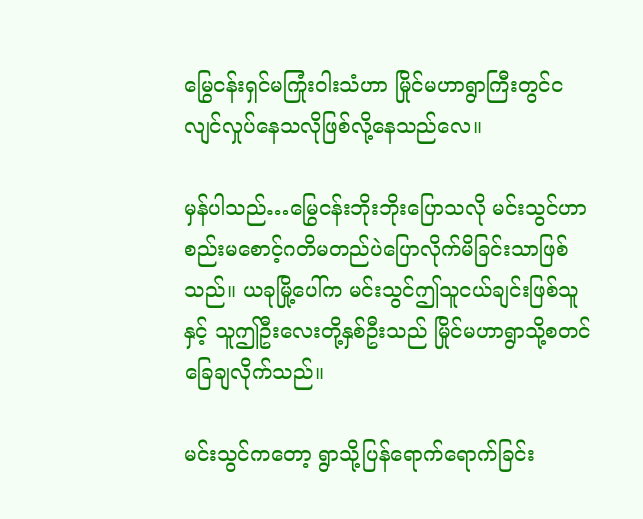မြွေငန်းရှင်မကြုံးဝါးသံဟာ မြိုင်မဟာရွာကြီးတွင်ငလျင်လှုပ်နေသလိုဖြစ်လို့နေသည်လေ။

မှန်ပါသည်…မြွေငန်းဘိုးဘိုးပြောသလို မင်းသွင်ဟာ
စည်းမစောင့်ဂတိမတည်ပဲပြောလိုက်မိခြင်းသာဖြစ်သည်။ ယခုမြို့ပေါ်က မင်းသွင်ဤသူငယ်ချင်းဖြစ်သူနှင့် သူဤဦးလေးတို့နှစ်ဦးသည် မြိုင်မဟာရွာသို့စတင်ခြေချလိုက်သည်။

မင်းသွင်ကတော့ ရွာသို့ပြန်ရောက်ရောက်ခြင်း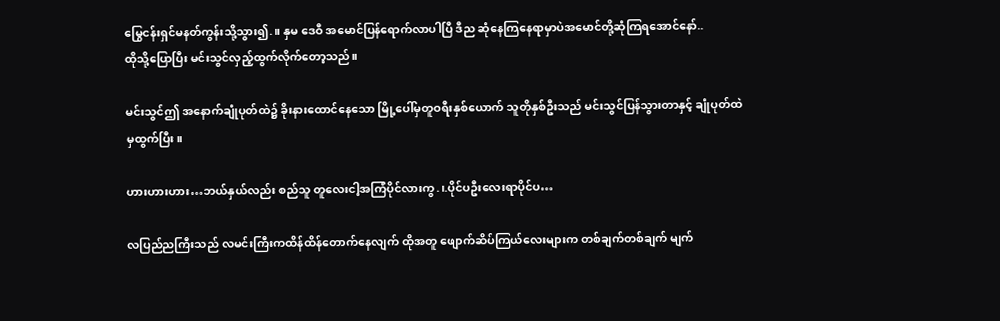မြွေငန်းရှင်မနတ်ကွန်းသို့သွား၍.။ နှမ ဒေဝီ အမောင်ပြန်ရောက်လာပါပြီ ဒီည ဆုံနေကြနေရာမှာပဲအမောင်တို့ဆုံကြရအောင်နော်..
ထိုသို့ပြောပြီး မင်းသွင်လှည့်ထွက်လိုက်တော့သည်။

မင်းသွင်ဤ အနောက်ချုံပုတ်ထဲ၌ ခိုးနားထောင်နေသော မြို့ပေါ်မှတူဝရီးနှစ်ယောက် သူတိုနှစ်ဦးသည် မင်းသွင်ပြန်သွားတာနှင့် ချုံပုတ်ထဲမှထွက်ပြီး။

ဟားဟားဟား…ဘယ်နှယ်လည်း စည်သူ တူလေးငါ့အကြံပိုင်လားကွ.၊.ပိုင်ပဦးလေးရာပိုင်ပ…

လပြည်ညကြီးသည် လမင်းကြီးကထိန်ထိန်တောက်နေလျက် ထိုအတူ ဖျောက်ဆိပ်ကြယ်လေးများက တစ်ချက်တစ်ချက် မျက်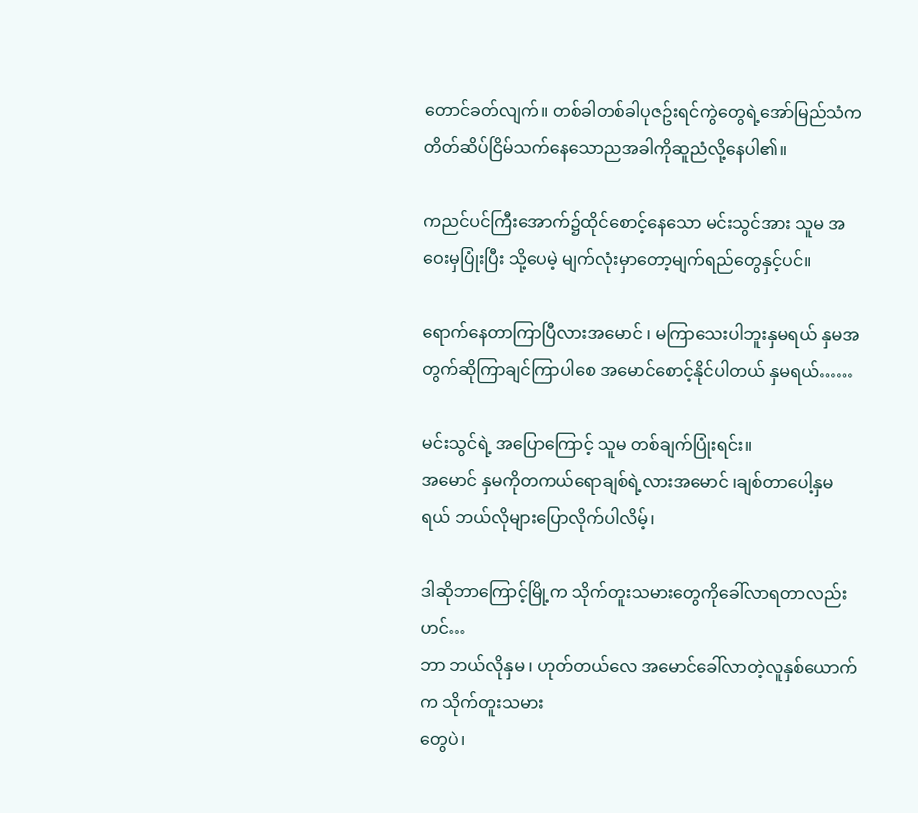တောင်ခတ်လျက်။ တစ်ခါတစ်ခါပုဇဥ်းရင်ကွဲတွေရဲ့အော်မြည်သံက တိတ်ဆိပ်ငြိမ်သက်နေသောညအခါကိုဆူညံလို့နေပါ၏။

ကညင်ပင်ကြီးအောက်၌ထိုင်စောင့်နေသော မင်းသွင်အား သူမ အဝေးမှပြုံးပြီး သို့ပေမဲ့ မျက်လုံးမှာတော့မျက်ရည်တွေနှင့်ပင်။

ရောက်နေတာကြာပြီလားအမောင် ၊ မကြာသေးပါဘူးနှမရယ် နှမအတွက်ဆိုကြာချင်ကြာပါစေ အမောင်စောင့်နိုင်ပါတယ် နှမရယ်……

မင်းသွင်ရဲ့ အပြောကြောင့် သူမ တစ်ချက်ပြုံးရင်း။
အမောင် နှမကိုတကယ်ရောချစ်ရဲ့လားအမောင် ၊ချစ်တာပေါ့နှမရယ် ဘယ်လိုများပြောလိုက်ပါလိမ့်၊

ဒါဆိုဘာကြောင့်မြို့က သိုက်တူးသမားတွေကိုခေါ်လာရတာလည်းဟင်…
ဘာ ဘယ်လိုနှမ ၊ ဟုတ်တယ်လေ အမောင်ခေါ်လာတဲ့လူနှစ်ယောက်က သိုက်တူးသမား
တွေပဲ၊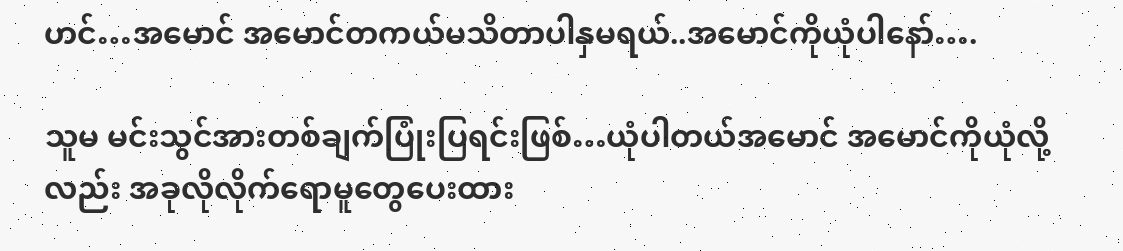ဟင်…အမောင် အမောင်တကယ်မသိတာပါနှမရယ်..အမောင်ကိုယုံပါနော်….

သူမ မင်းသွင်အားတစ်ချက်ပြုံးပြရင်းဖြစ်…ယုံပါတယ်အမောင် အမောင်ကိုယုံလို့လည်း အခုလိုလိုက်ရောမူတွေပေးထား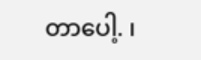တာပေါ့. ၊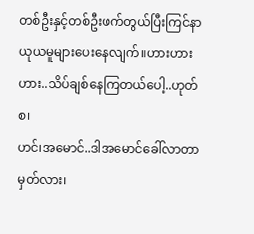တစ်ဦးနှင့်တစ်ဦးဖက်တွယ်ပြီးကြင်နာယုယမူများပေးနေလျက်။ဟားဟားဟား..သိပ်ချစ်နေကြတယ်ပေါ့..ဟုတ်စ၊
ဟင်၊အမောင်..ဒါအမောင်ခေါ်လာတာမှတ်လား၊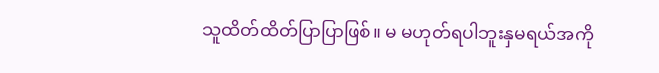သူထိတ်ထိတ်ပြာပြာဖြစ်။ မ မဟုတ်ရပါဘူးနှမရယ်အကို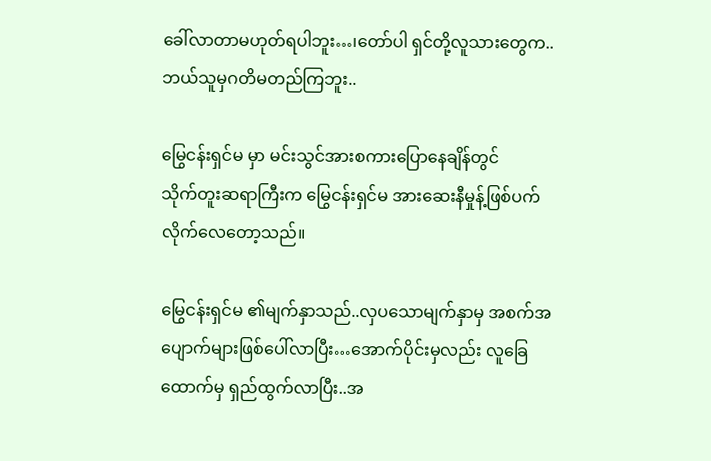ခေါ်လာတာမဟုတ်ရပါဘူး…၊တော်ပါ ရှင်တို့လူသားတွေက..ဘယ်သူမှဂတိမတည်ကြဘူး..

မြွေငန်းရှင်မ မှာ မင်းသွင်အားစကားပြောနေချိန်တွင်
သိုက်တူးဆရာကြီးက မြွေငန်းရှင်မ အားဆေးနီမှုန့်ဖြစ်ပက်လိုက်လေတော့သည်။

မြွေငန်းရှင်မ ၏မျက်နှာသည်..လှပသောမျက်နှာမှ အစက်အပျောက်များဖြစ်ပေါ်လာပြီး…အောက်ပိုင်းမှလည်း လူခြေထောက်မှ ရှည်ထွက်လာပြီး..အ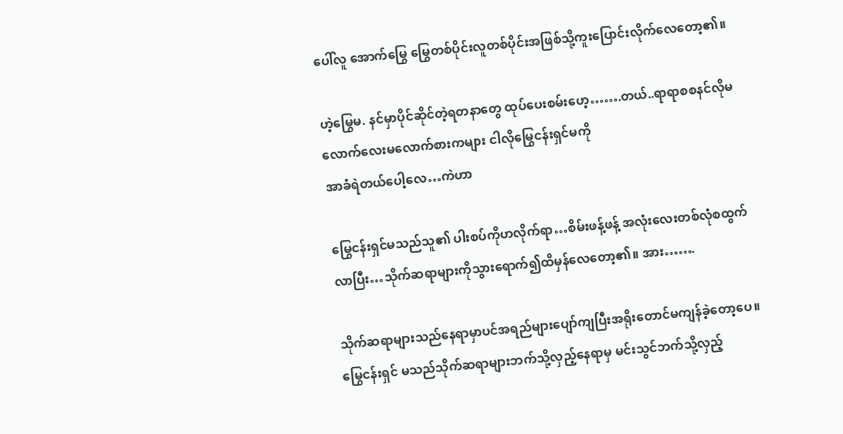ပေါ်လူ အောက်မြွေ မြွေတစ်ပိုင်းလူတစ်ပိုင်းအဖြစ်သို့ကူးပြောင်းလိုက်လေတော့၏။

ဟဲ့မြွေမ. နင်မှာပိုင်ဆိုင်တဲ့ရတနာတွေ ထုပ်ပေးစမ်းဟေ့…….တယ်..ရာရာစစနင်လိုမလောက်လေးမလောက်စားကများ ငါလိုမြွေငန်းရှင်မကို
အာခံရဲတယ်ပေါ့လေ…ကဲဟာ

မြွေငန်းရှင်မသည်သူ၏ ပါးစပ်ကိုဟလိုက်ရာ…စိမ်းဖန့်ဖန့် အလုံးလေးတစ်လုံစထွက်လာပြီး…သိုက်ဆရာများကိုသွားရောက်၍ထိမှန်လေတော့၏။ အား…….

သိုက်ဆရာများသည်နေရာမှာပင်အရည်များပျော်ကျပြီးအရိုးတောင်မကျန်ခဲ့တော့ပေ။ မြွေငန်းရှင် မသည်သိုက်ဆရာများဘက်သို့လှည့်နေရာမှ မင်းသွင်ဘက်သို့လှည့်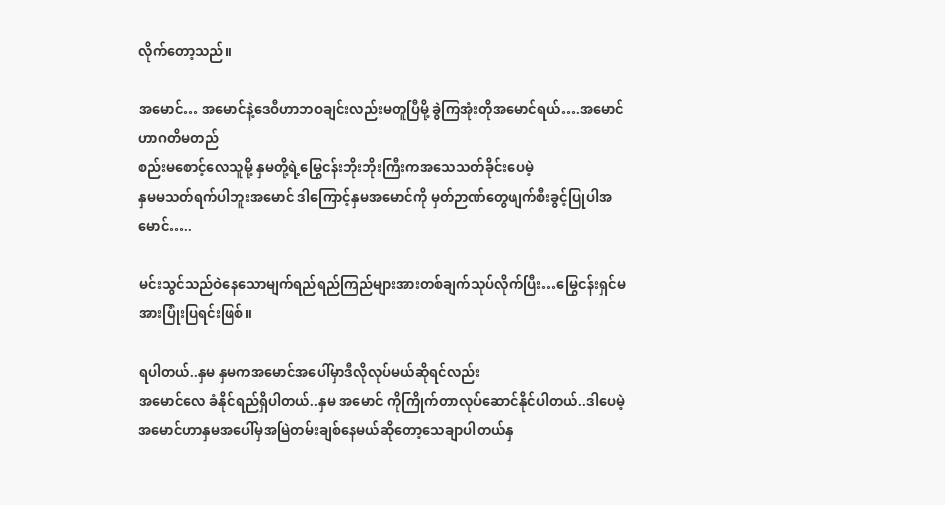လိုက်တော့သည်။

အမောင်… အမောင်နဲ့ဒေဝီဟာဘဝချင်းလည်းမတူပြီမို့ ခွဲကြအုံးတိုအမောင်ရယ်….အမောင်ဟာဂတိမတည်
စည်းမစောင့်လေသူမို့ နှမတို့ရဲ့မြွေငန်းဘိုးဘိုးကြီးကအသေသတ်ခိုင်းပေမဲ့
နှမမသတ်ရက်ပါဘူးအမောင် ဒါကြောင့်နှမအမောင်ကို မှတ်ဉာဏ်တွေဖျက်စီးခွင့်ပြုပါအမောင်…..

မင်းသွင်သည်ဝဲနေသောမျက်ရည်ရည်ကြည်များအားတစ်ချက်သုပ်လိုက်ပြီး…မြွေငန်းရှင်မ အားပြုံးပြရင်းဖြစ်။

ရပါတယ်..နှမ နှမကအမောင်အပေါ်မှာဒီလိုလုပ်မယ်ဆိုရင်လည်း
အမောင်လေ ခံနိုင်ရည်ရှိပါတယ်..နှမ အမောင် ကိုကြိုက်တာလုပ်ဆောင်နိုင်ပါတယ်..ဒါပေမဲ့အမောင်ဟာနှမအပေါ်မှအမြဲတမ်းချစ်နေမယ်ဆိုတော့သေချာပါတယ်နှ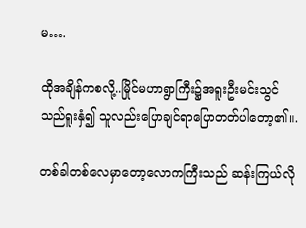မ….

ထိုအချိန်ကစလို့..မြိုင်မဟာရွာကြီး၌အရူးဦးမင်းသွင်သည်ရူးနှံ၍ သူလည်းပြောချင်ရာပြောတတ်ပါတော့၏။.

တစ်ခါတစ်လေမှာတော့လောကကြီးသည် ဆန်းကြယ်လို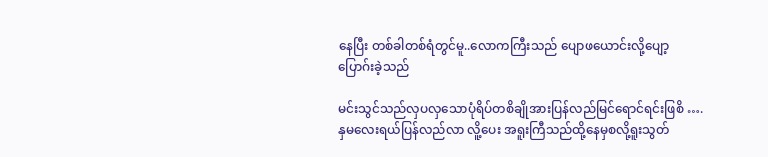နေပြီး တစ်ခါတစ်ရံတွင်မူ..လောကကြီးသည် ပျောဖယောင်းလို့ပျော့ပြောဂ်းခဲ့သည်

မင်းသွင်သည်လှပလှသောပုံရိပ်တစိချိုအားပြန်လည်မြင်ရောင်ရင်းဖြစိ ….နှမလေးရယ်ပြန်လည်လာ လိူ့ပေး အရူးကြီသည်ထို့နေမှစလို့ရူးသွတ်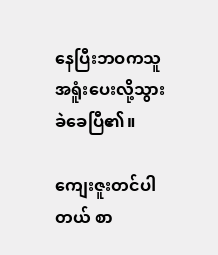နေပြီးဘဝကသူအရူံးပေးလို့သွားခဲခေပြီ၏။

ကျေးဇူးတင်ပါတယ် စာ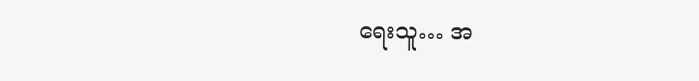ရေးသူ… အ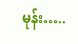မုန်း…..